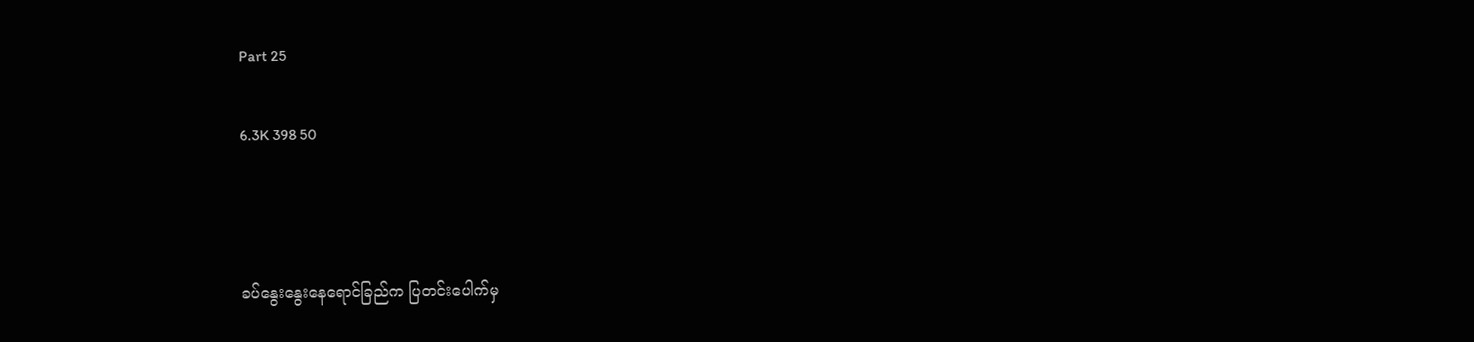Part 25

6.3K 398 50



ခပ်နွေးနွေးနေရောင်ခြည်က ပြတင်းပေါက်မှ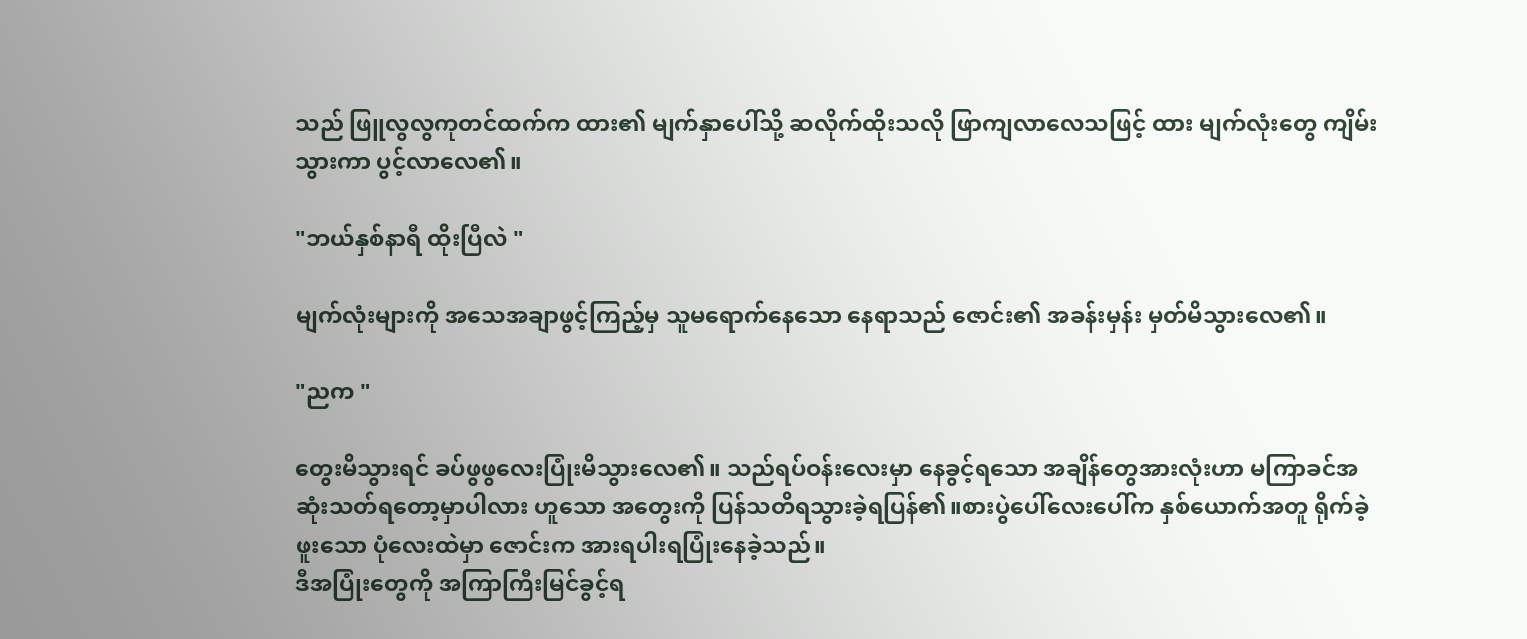သည် ဖြူလွလွကုတင်ထက်က ထား၏ မျက်နှာပေါ်သို့ ဆလိုက်ထိုးသလို ဖြာကျလာလေသဖြင့် ထား မျက်လုံးတွေ ကျိမ်းသွားကာ ပွင့်လာလေ၏။

"ဘယ်နှစ်နာရီ ထိုးပြီလဲ "

မျက်လုံးများကို အသေအချာဖွင့်ကြည့်မှ သူမရောက်နေသော နေရာသည် ဇောင်း၏ အခန်းမှန်း မှတ်မိသွားလေ၏။

"ညက "

တွေးမိသွားရင် ခပ်ဖွဖွလေးပြုံးမိသွားလေ၏။ သည်ရပ်ဝန်းလေးမှာ နေခွင့်ရသော အချိန်တွေအားလုံးဟာ မကြာခင်အဆုံးသတ်ရတော့မှာပါလား ဟူသော အတွေးကို ပြန်သတိရသွားခဲ့ရပြန်၏။စားပွဲပေါ်လေးပေါ်က နှစ်ယောက်အတူ ရိုက်ခဲ့ဖူးသော ပုံလေးထဲမှာ ဇောင်းက အားရပါးရပြုံးနေခဲ့သည်။
ဒီအပြုံးတွေကို အကြာကြီးမြင်ခွင့်ရ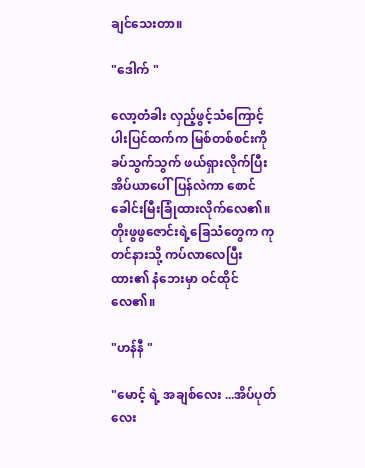ချင်သေးတာ။

"ဒေါက် "

လော့တံခါး လှည့်ဖွင့်သံကြောင့် ပါးပြင်ထက်က မြစ်တစ်စင်းကို ခပ်သွက်သွက် ဖယ်ရှားလိုက်ပြီး အိပ်ယာပေါ်ပြန်လဲကာ စောင်ခေါင်းမြီးခြုံထားလိုက်လေ၏။ တိုးဖွဖွဇောင်းရဲ့ခြေသံတွေက ကုတင်နားသို့ ကပ်လာလေပြီး ထား၏ နံဘေးမှာ ဝင်ထိုင်လေ၏။

"ဟန်နီ "

"မောင့် ရဲ့ အချစ်လေး ...အိပ်ပုတ်လေး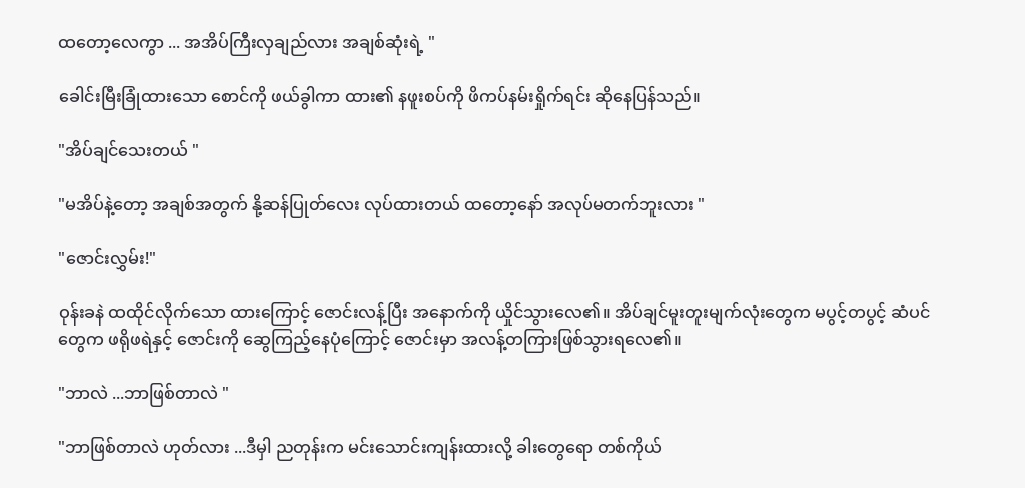ထတော့လေကွာ ... အအိပ်ကြီးလှချည်လား အချစ်ဆုံးရဲ့ "

ခေါင်းမြီးခြုံထားသော စောင်ကို ဖယ်ခွါကာ ထား၏ နဖူးစပ်ကို ဖိကပ်နမ်းရှိုက်ရင်း ဆိုနေပြန်သည်။

"အိပ်ချင်သေးတယ် "

"မအိပ်နဲ့တော့ အချစ်အတွက် နို့ဆန်ပြုတ်လေး လုပ်ထားတယ် ထတော့နော် အလုပ်မတက်ဘူးလား "

"ဇောင်းလွှမ်း!"

ဝုန်းခနဲ ထထိုင်လိုက်သော ထားကြောင့် ဇောင်းလန့်ပြီး အနောက်ကို ယှိုင်သွားလေ၏။ အိပ်ချင်မူးတူးမျက်လုံးတွေက မပွင့်တပွင့် ဆံပင်တွေက ဖရိုဖရဲနှင့် ဇောင်းကို ဆွေကြည့်နေပုံကြောင့် ဇောင်းမှာ အလန့်တကြားဖြစ်သွားရလေ၏။

"ဘာလဲ ...ဘာဖြစ်တာလဲ "

"ဘာဖြစ်တာလဲ ဟုတ်လား ...ဒီမှါ ညတုန်းက မင်းသောင်းကျန်းထားလို့ ခါးတွေရော တစ်ကိုယ်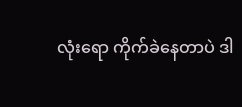လုံးရော ကိုက်ခဲနေတာပဲ ဒါ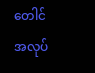တေါင် အလုပ်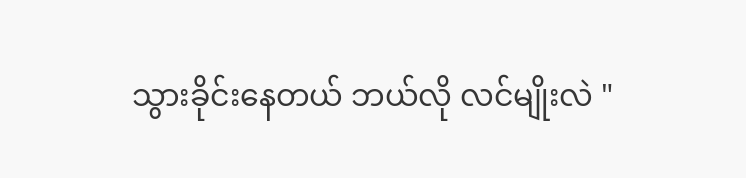သွားခိုင်းနေတယ် ဘယ်လို လင်မျိုးလဲ "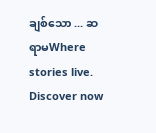ချစ်သော ... ဆရာမWhere stories live. Discover now